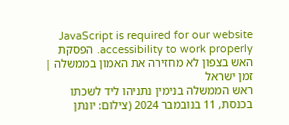JavaScript is required for our website accessibility to work properly. הפסקת האש בצפון לא מחזירה את האמון בממשלה | זמן ישראל
ראש הממשלה בנימין נתניהו ליד לשכתו בכנסת, 11 בנובמבר 2024 (צילום: יונתן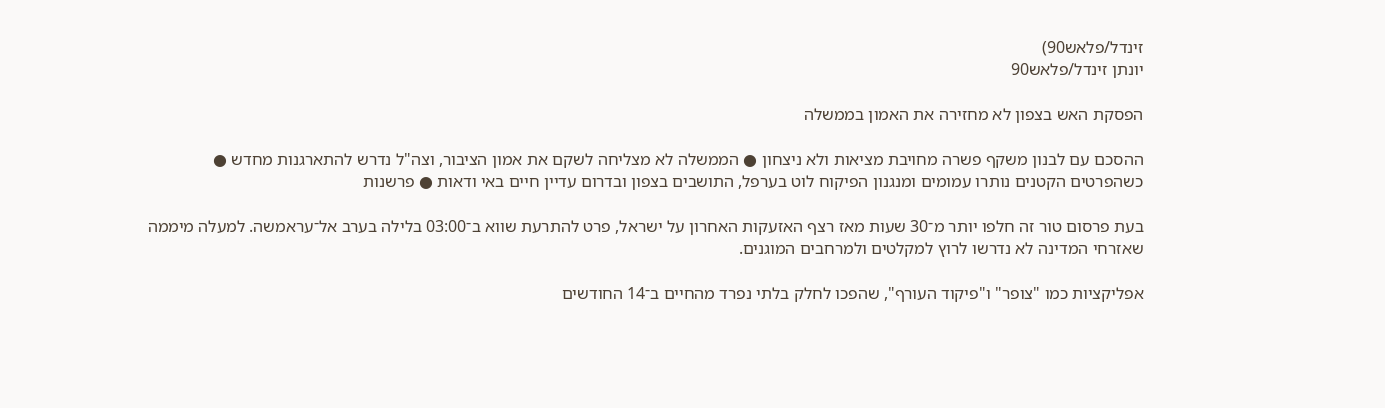זינדל/פלאש90)
יונתן זינדל/פלאש90

הפסקת האש בצפון לא מחזירה את האמון בממשלה

ההסכם עם לבנון משקף פשרה מחויבת מציאות ולא ניצחון ● הממשלה לא מצליחה לשקם את אמון הציבור, וצה"ל נדרש להתארגנות מחדש ● כשהפרטים הקטנים נותרו עמומים ומנגנון הפיקוח לוט בערפל, התושבים בצפון ובדרום עדיין חיים באי ודאות ● פרשנות

בעת פרסום טור זה חלפו יותר מ־30 שעות מאז רצף האזעקות האחרון על ישראל, פרט להתרעת שווא ב־03:00 בלילה בערב אל־עראמשה. למעלה מיממה שאזרחי המדינה לא נדרשו לרוץ למקלטים ולמרחבים המוגנים.

אפליקציות כמו "צופר" ו"פיקוד העורף", שהפכו לחלק בלתי נפרד מהחיים ב־14 החודשים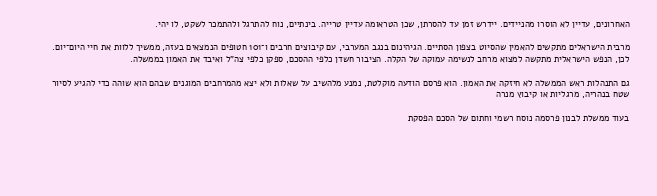האחרונים, עדיין לא הוסרו מהניידים. יידרש זמן עד להסרתן, שכן הטראומה עדיין טרייה. בינתיים, נוח להתרגל ולהתמכר לשקט, לו יהי.

מרבית הישראלים מתקשים להאמין שהסיוט בצפון הסתיים. הגיהינום בנגב המערבי, עם קיבוצים חרבים ו־101 חטופים הנמצאים בעזה, ממשיך ללוות את חיי היום־יום. לכן, הנפש הישראלית מתקשה למצוא מרחב לנשימה עמוקה של הקלה. הציבור חשדן כלפי ההסכם, ספקן כלפי צה"ל ואיבד את האמון בממשלה.

גם התנהלות ראש הממשלה לא חיזקה את האמון. הוא פרסם הודעה מוקלטת, נמנע מלהשיב על שאלות ולא יצא מהמרחבים המוגנים שבהם הוא שוהה כדי להגיע לסיור שטח בנהריה, מרגליות או קיבוץ מנרה

בעוד ממשלת לבנון פרסמה נוסח רשמי וחתום של הסכם הפסקת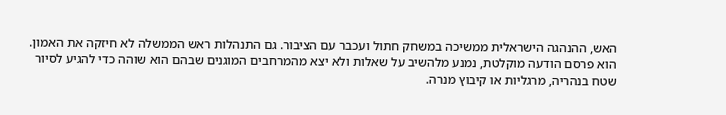האש, ההנהגה הישראלית ממשיכה במשחק חתול ועכבר עם הציבור. גם התנהלות ראש הממשלה לא חיזקה את האמון. הוא פרסם הודעה מוקלטת, נמנע מלהשיב על שאלות ולא יצא מהמרחבים המוגנים שבהם הוא שוהה כדי להגיע לסיור שטח בנהריה, מרגליות או קיבוץ מנרה.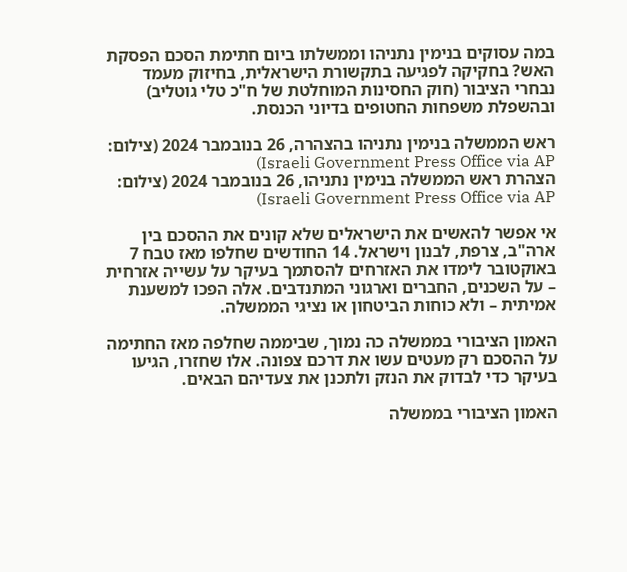במה עסוקים בנימין נתניהו וממשלתו ביום חתימת הסכם הפסקת האש? בחקיקה לפגיעה בתקשורת הישראלית, בחיזוק מעמד נבחרי הציבור (חוק החסינות המוחלטת של ח"כ טלי גוטליב) ובהשפלת משפחות החטופים בדיוני הכנסת.

ראש הממשלה בנימין נתניהו בהצהרה, 26 בנובמבר 2024 (צילום: Israeli Government Press Office via AP)
הצהרת ראש הממשלה בנימין נתניהו, 26 בנובמבר 2024 (צילום: Israeli Government Press Office via AP)

אי אפשר להאשים את הישראלים שלא קונים את ההסכם בין ארה"ב, צרפת, לבנון וישראל. 14 החודשים שחלפו מאז טבח 7 באוקטובר לימדו את האזרחים להסתמך בעיקר על עשייה אזרחית – על השכנים, החברים וארגוני המתנדבים. אלה הפכו למשענת אמיתית – ולא כוחות הביטחון או נציגי הממשלה.

האמון הציבורי בממשלה כה נמוך, שביממה שחלפה מאז החתימה על ההסכם רק מעטים עשו את דרכם צפונה. אלו שחזרו, הגיעו בעיקר כדי לבדוק את הנזק ולתכנן את צעדיהם הבאים.

האמון הציבורי בממשלה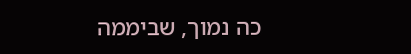כה נמוך, שביממה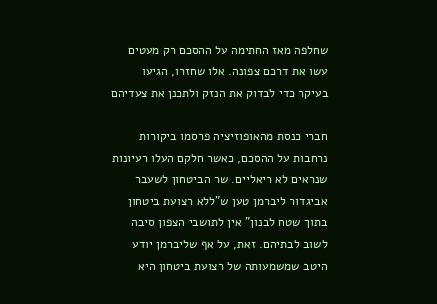שחלפה מאז החתימה על ההסכם רק מעטים עשו את דרכם צפונה. אלו שחזרו, הגיעו בעיקר כדי לבדוק את הנזק ולתכנן את צעדיהם

חברי כנסת מהאופוזיציה פרסמו ביקורות נרחבות על ההסכם, כאשר חלקם העלו רעיונות שנראים לא ריאליים. שר הביטחון לשעבר אביגדור ליברמן טען ש"ללא רצועת ביטחון בתוך שטח לבנון" אין לתושבי הצפון סיבה לשוב לבתיהם. זאת, על אף שליברמן יודע היטב שמשמעותה של רצועת ביטחון היא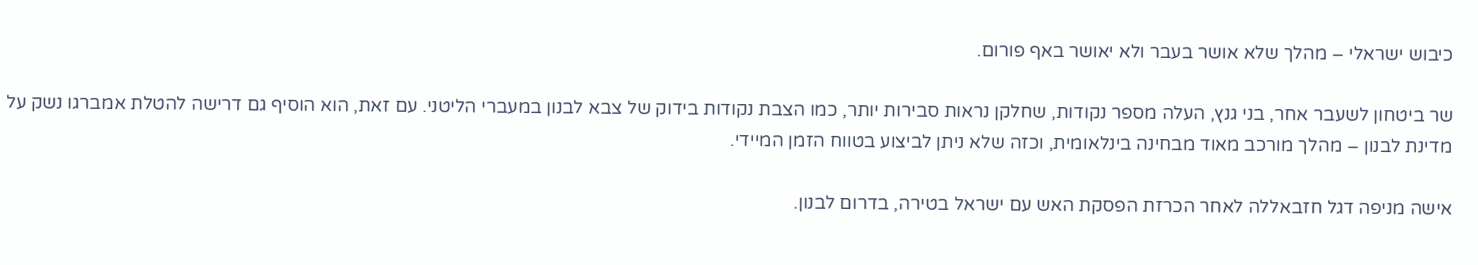כיבוש ישראלי – מהלך שלא אושר בעבר ולא יאושר באף פורום.

שר ביטחון לשעבר אחר, בני גנץ, העלה מספר נקודות, שחלקן נראות סבירות יותר, כמו הצבת נקודות בידוק של צבא לבנון במעברי הליטני. עם זאת, הוא הוסיף גם דרישה להטלת אמברגו נשק על מדינת לבנון – מהלך מורכב מאוד מבחינה בינלאומית, וכזה שלא ניתן לביצוע בטווח הזמן המיידי.

אישה מניפה דגל חזבאללה לאחר הכרזת הפסקת האש עם ישראל בטירה, בדרום לבנון.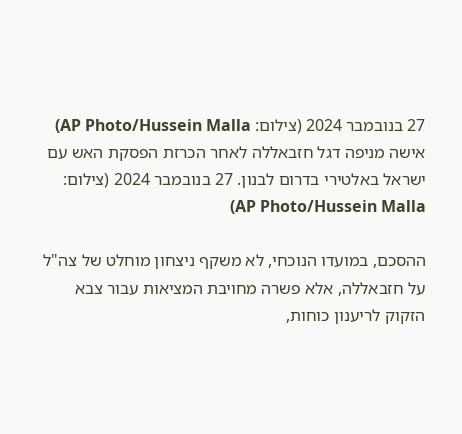27 בנובמבר 2024 (צילום: AP Photo/Hussein Malla)
אישה מניפה דגל חזבאללה לאחר הכרזת הפסקת האש עם ישראל באלטירי בדרום לבנון. 27 בנובמבר 2024 (צילום: AP Photo/Hussein Malla)

ההסכם, במועדו הנוכחי, לא משקף ניצחון מוחלט של צה"ל על חזבאללה, אלא פשרה מחויבת המציאות עבור צבא הזקוק לריענון כוחות,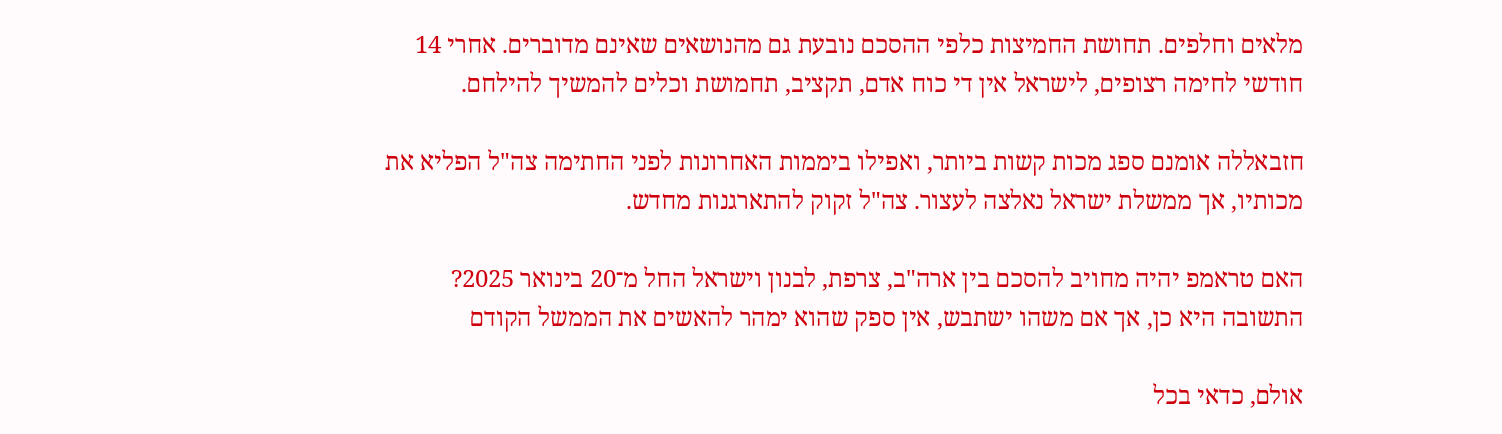מלאים וחלפים. תחושת החמיצות כלפי ההסכם נובעת גם מהנושאים שאינם מדוברים. אחרי 14 חודשי לחימה רצופים, לישראל אין די כוח אדם, תקציב, תחמושת וכלים להמשיך להילחם.

חזבאללה אומנם ספג מכות קשות ביותר, ואפילו ביממות האחרונות לפני החתימה צה"ל הפליא את מכותיו, אך ממשלת ישראל נאלצה לעצור. צה"ל זקוק להתארגנות מחדש.

האם טראמפ יהיה מחויב להסכם בין ארה"ב, צרפת, לבנון וישראל החל מ־20 בינואר 2025? התשובה היא כן, אך אם משהו ישתבש, אין ספק שהוא ימהר להאשים את הממשל הקודם

אולם, כדאי בכל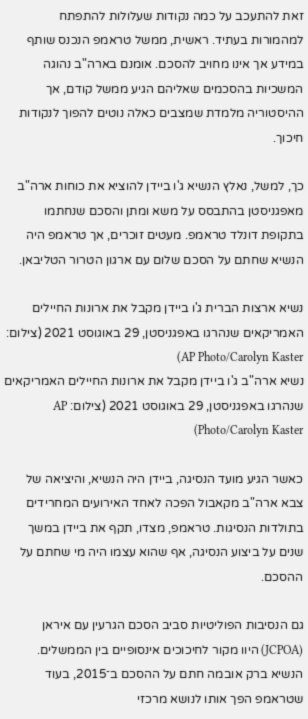זאת להתעכב על כמה נקודות שעלולות להתפתח למהמורות בעתיד. ראשית, ממשל טראמפ הנכנס שותף במידע אך אינו מחויב להסכם. אומנם בארה"ב נהוגה המשכיות בהסכמים שאליהם הגיע ממשל קודם, אך ההיסטוריה מלמדת שמצבים כאלה נוטים להפוך לנקודות חיכוך.

כך, למשל, נאלץ הנשיא ג'ו ביידן להוציא את כוחות ארה"ב מאפגניסטן בהתבסס על משא ומתן והסכם שנחתמו בתקופת דונלד טראמפ. מעטים זוכרים, אך טראמפ היה הנשיא שחתם על הסכם שלום עם ארגון הטרור הטליבאן.

נשיא ארצות הברית ג'ו ביידן מקבל את ארונות החיילים האמריקאים שנהרגו באפגניסטן, 29 באוגוסט 2021 (צילום: AP Photo/Carolyn Kaster)
נשיא ארה"ב ג'ו ביידן מקבל את ארונות החיילים האמריקאים שנהרגו באפגניסטן, 29 באוגוסט 2021 (צילום: AP Photo/Carolyn Kaster)

כאשר הגיע מועד הנסיגה, ביידן היה הנשיא, והיציאה של צבא ארה"ב מקאבול הפכה לאחד האירועים המחרידים בתולדות הנסיגות. טראמפ, מצדו, תקף את ביידן במשך שנים על ביצוע הנסיגה, אף שהוא עצמו היה מי שחתם על ההסכם.

גם הנסיבות הפוליטיות סביב הסכם הגרעין עם איראן (JCPOA) היוו מקור לחיכוכים אינסופיים בין הממשלים. הנשיא ברק אובמה חתם על ההסכם ב־2015, בעוד שטראמפ הפך אותו לנושא מרכזי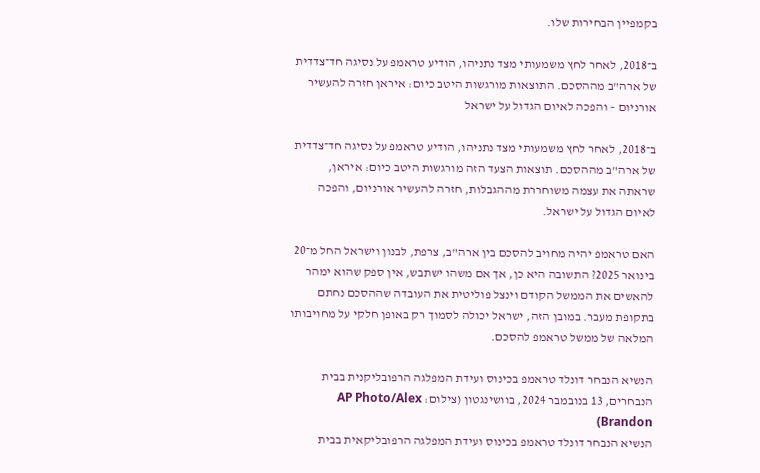בקמפיין הבחירות שלו.

ב־2018, לאחר לחץ משמעותי מצד נתניהו, הודיע טראמפ על נסיגה חד־צדדית של ארה"ב מההסכם. התוצאות מורגשות היטב כיום: איראן חזרה להעשיר אורניום – והפכה לאיום הגדול על ישראל

ב־2018, לאחר לחץ משמעותי מצד נתניהו, הודיע טראמפ על נסיגה חד־צדדית של ארה"ב מההסכם. תוצאות הצעד הזה מורגשות היטב כיום: איראן, שראתה את עצמה משוחררת מההגבלות, חזרה להעשיר אורניום, והפכה לאיום הגדול על ישראל.

האם טראמפ יהיה מחויב להסכם בין ארה"ב, צרפת, לבנון וישראל החל מ־20 בינואר 2025? התשובה היא כן, אך אם משהו ישתבש, אין ספק שהוא ימהר להאשים את הממשל הקודם וינצל פוליטית את העובדה שההסכם נחתם בתקופת מעבר. במובן הזה, ישראל יכולה לסמוך רק באופן חלקי על מחויבותו המלאה של ממשל טראמפ להסכם.

הנשיא הנבחר דונלד טראמפ בכינוס ועידת המפלגה הרפובליקנית בבית הנבחרים, 13 בנובמבר 2024, בוושינגטון (צילום: AP Photo/Alex Brandon)
הנשיא הנבחר דונלד טראמפ בכינוס ועידת המפלגה הרפובליקאית בבית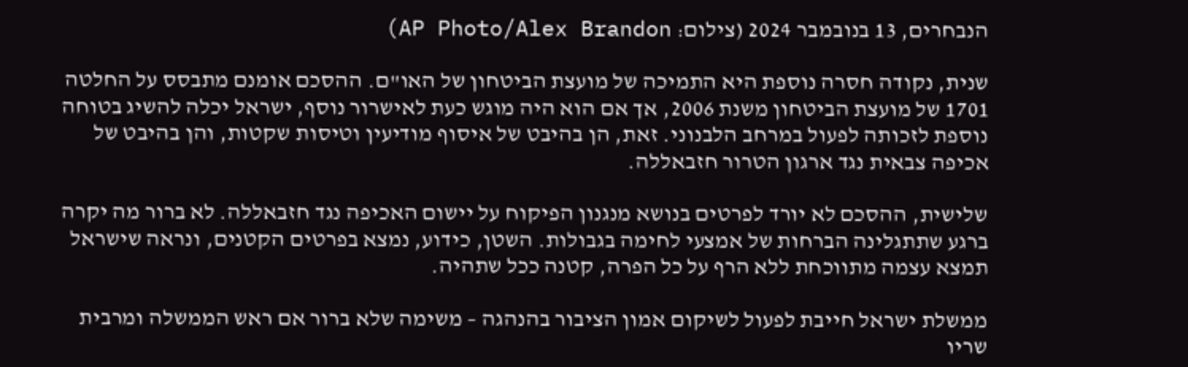הנבחרים, 13 בנובמבר 2024 (צילום: AP Photo/Alex Brandon)

שנית, נקודה חסרה נוספת היא התמיכה של מועצת הביטחון של האו"ם. ההסכם אומנם מתבסס על החלטה 1701 של מועצת הביטחון משנת 2006, אך אם הוא היה מוגש כעת לאישרור נוסף, ישראל יכלה להשיג בטוחה נוספת לזכותה לפעול במרחב הלבנוני. זאת, הן בהיבט של איסוף מודיעין וטיסות שקטות, והן בהיבט של אכיפה צבאית נגד ארגון הטרור חזבאללה.

שלישית, ההסכם לא יורד לפרטים בנושא מנגנון הפיקוח על יישום האכיפה נגד חזבאללה. לא ברור מה יקרה ברגע שתתגלינה הברחות של אמצעי לחימה בגבולות. השטן, כידוע, נמצא בפרטים הקטנים, ונראה שישראל תמצא עצמה מתווכחת ללא הרף על כל הפרה, קטנה ככל שתהיה.

ממשלת ישראל חייבת לפעול לשיקום אמון הציבור בהנהגה – משימה שלא ברור אם ראש הממשלה ומרבית שריו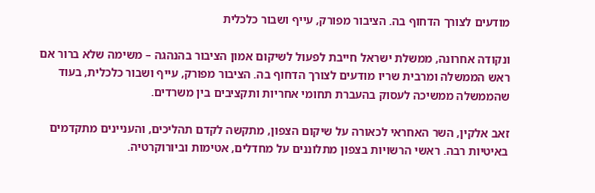מודעים לצורך הדחוף בה. הציבור מפורק, עייף ושבור כלכלית

ונקודה אחרונה, ממשלת ישראל חייבת לפעול לשיקום אמון הציבור בהנהגה – משימה שלא ברור אם ראש הממשלה ומרבית שריו מודעים לצורך הדחוף בה. הציבור מפורק, עייף ושבור כלכלית, בעוד שהממשלה ממשיכה לעסוק בהעברת תחומי אחריות ותקציבים בין משרדים.

זאב אלקין, השר האחראי לכאורה על שיקום הצפון, מתקשה לקדם תהליכים, והעניינים מתקדמים באיטיות רבה. ראשי הרשויות בצפון מתלוננים על מחדלים, אטימות וביורוקרטיה.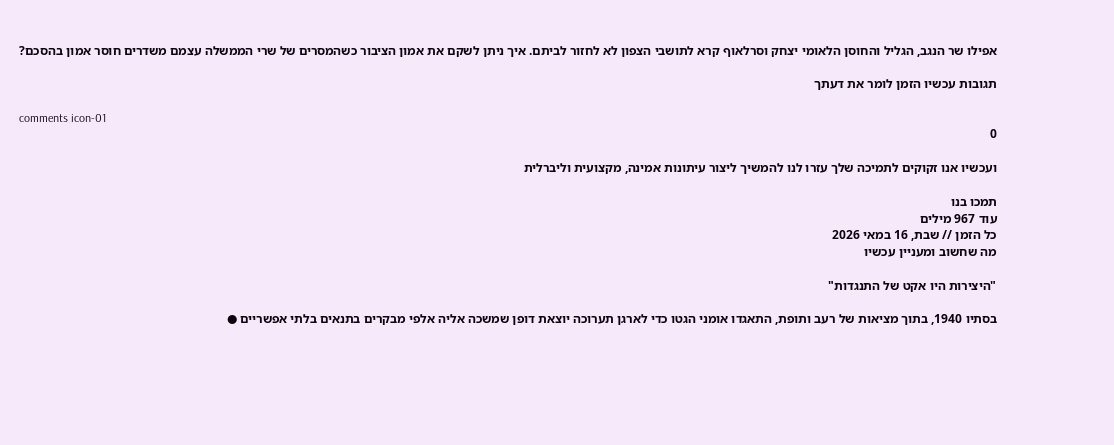אפילו שר הנגב, הגליל והחוסן הלאומי יצחק וסרלאוף קרא לתושבי הצפון לא לחזור לביתם. איך ניתן לשקם את אמון הציבור כשהמסרים של שרי הממשלה עצמם משדרים חוסר אמון בהסכם?

תגובות עכשיו הזמן לומר את דעתך

comments icon-01
0

ועכשיו אנו זקוקים לתמיכה שלך עזרו לנו להמשיך ליצור עיתונות אמינה, מקצועית וליברלית

תמכו בנו
עוד 967 מילים
כל הזמן // שבת, 16 במאי 2026
מה שחשוב ומעניין עכשיו

"היצירות היו אקט של התנגדות"

בסתיו 1940, בתוך מציאות של רעב ותופת, התאגדו אומני הגטו כדי לארגן תערוכה יוצאת דופן שמשכה אליה אלפי מבקרים בתנאים בלתי אפשריים ●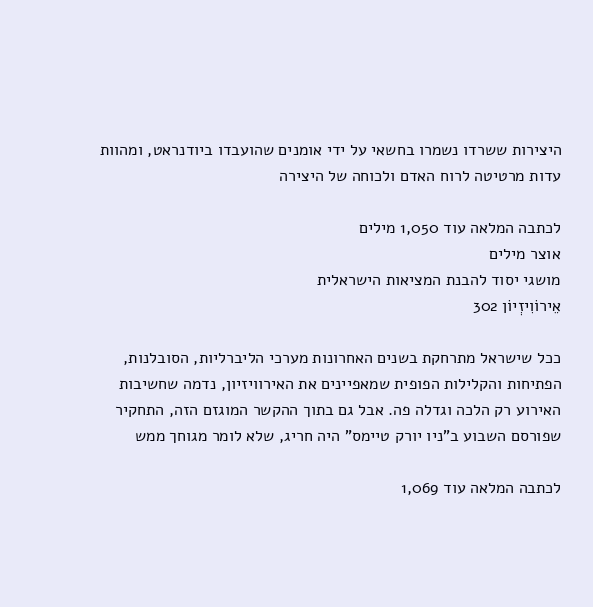היצירות ששרדו נשמרו בחשאי על ידי אומנים שהועבדו ביודנראט, ומהוות עדות מרטיטה לרוח האדם ולכוחה של היצירה

לכתבה המלאה עוד 1,050 מילים
אוצר מילים
מושגי יסוד להבנת המציאות הישראלית
אֵירוֹוִיזְיוֹן 302

ככל שישראל מתרחקת בשנים האחרונות מערכי הליברליות, הסובלנות, הפתיחות והקלילות הפופית שמאפיינים את האירוויזיון, נדמה שחשיבות האירוע רק הלכה וגדלה פה. אבל גם בתוך ההקשר המוגזם הזה, התחקיר שפורסם השבוע ב"ניו יורק טיימס" היה חריג, שלא לומר מגוחך ממש

לכתבה המלאה עוד 1,069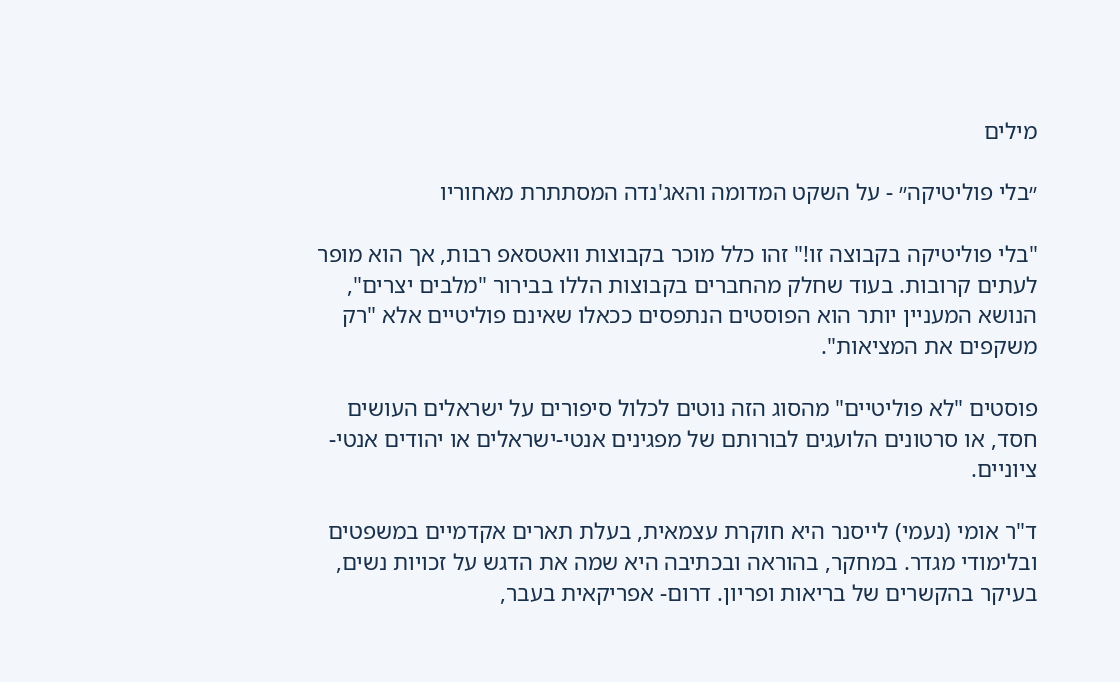מילים

״בלי פוליטיקה״ - על השקט המדומה והאג'נדה המסתתרת מאחוריו

"בלי פוליטיקה בקבוצה זו!" זהו כלל מוכר בקבוצות וואטסאפ רבות, אך הוא מופר לעתים קרובות. בעוד שחלק מהחברים בקבוצות הללו בבירור "מלבים יצרים", הנושא המעניין יותר הוא הפוסטים הנתפסים ככאלו שאינם פוליטיים אלא "רק משקפים את המציאות".

פוסטים "לא פוליטיים" מהסוג הזה נוטים לכלול סיפורים על ישראלים העושים חסד, או סרטונים הלועגים לבורותם של מפגינים אנטי-ישראלים או יהודים אנטי-ציוניים.

ד"ר אומי (נעמי) לייסנר היא חוקרת עצמאית, בעלת תארים אקדמיים במשפטים ובלימודי מגדר. במחקר, בהוראה ובכתיבה היא שמה את הדגש על זכויות נשים, בעיקר בהקשרים של בריאות ופריון. דרום- אפריקאית בעבר,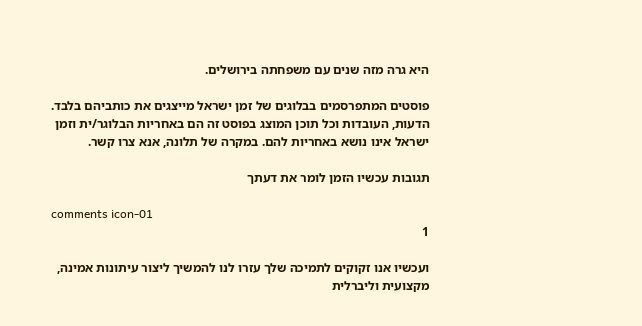היא גרה מזה שנים עם משפחתה בירושלים.

פוסטים המתפרסמים בבלוגים של זמן ישראל מייצגים את כותביהם בלבד. הדעות, העובדות וכל תוכן המוצג בפוסט זה הם באחריות הבלוגר/ית וזמן ישראל אינו נושא באחריות להם. במקרה של תלונה, אנא צרו קשר.

תגובות עכשיו הזמן לומר את דעתך

comments icon-01
1

ועכשיו אנו זקוקים לתמיכה שלך עזרו לנו להמשיך ליצור עיתונות אמינה, מקצועית וליברלית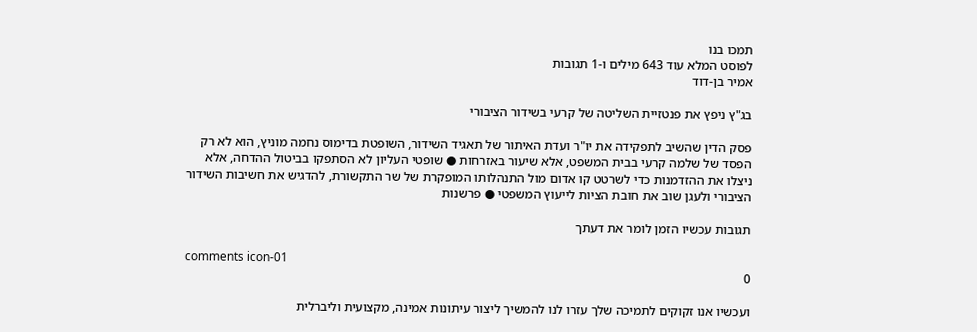תמכו בנו
לפוסט המלא עוד 643 מילים ו-1 תגובות
אמיר בן-דוד

בג"ץ ניפץ את פנטזיית השליטה של קרעי בשידור הציבורי

פסק הדין שהשיב לתפקידה את יו"ר ועדת האיתור של תאגיד השידור, השופטת בדימוס נחמה מוניץ, הוא לא רק הפסד של שלמה קרעי בבית המשפט, אלא שיעור באזרחות ● שופטי העליון לא הסתפקו בביטול ההדחה, אלא ניצלו את ההזדמנות כדי לשרטט קו אדום מול התנהלותו המופקרת של שר התקשורת, להדגיש את חשיבות השידור הציבורי ולעגן שוב את חובת הציות לייעוץ המשפטי ● פרשנות

תגובות עכשיו הזמן לומר את דעתך

comments icon-01
0

ועכשיו אנו זקוקים לתמיכה שלך עזרו לנו להמשיך ליצור עיתונות אמינה, מקצועית וליברלית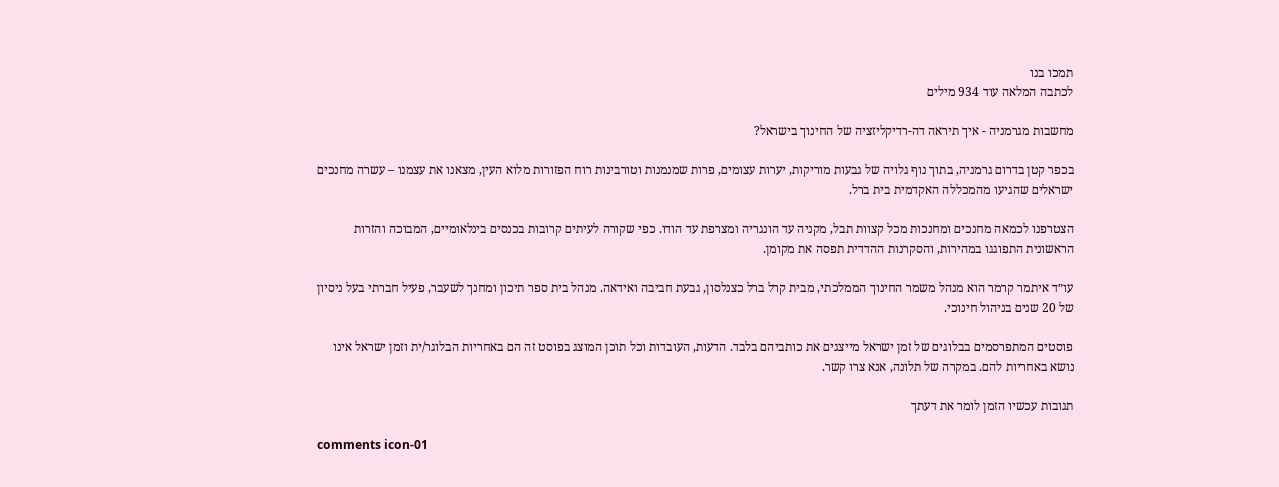תמכו בנו
לכתבה המלאה עוד 934 מילים

מחשבות מגרמניה - איך תיראה דה-רדיקליזציה של החינוך בישראל?

בכפר קטן בדרום גרמניה, בתוך נוף גלויה של גבעות מוריקות, יערות עצומים, פרות שמנמנות וטורבינות רוח הפזורות מלוא העין, מצאנו את עצמנו – עשרה מחנכים ישראלים שהגיעו מהמכללה האקדמית בית ברל.

הצטרפנו לכמאה מחנכים ומחנכות מכל קצוות תבל, מקניה עד הונגריה ומצרפת עד הודו. כפי שקורה לעיתים קרובות בכנסים בינלאומיים, המבוכה והזרות הראשונית התפוגגו במהירות, והסקרנות ההדדית תפסה את מקומן.

עו״ד איתמר קרמר הוא מנהל משמר החינוך הממלכתי, מבית קרל ברל כצנלסון, גבעת חביבה ואידאה. מנהל בית ספר תיכון ומחנך לשעבר, פעיל חברתי בעל ניסיון של 20 שנים בניהול חינוכי.

פוסטים המתפרסמים בבלוגים של זמן ישראל מייצגים את כותביהם בלבד. הדעות, העובדות וכל תוכן המוצג בפוסט זה הם באחריות הבלוגר/ית וזמן ישראל אינו נושא באחריות להם. במקרה של תלונה, אנא צרו קשר.

תגובות עכשיו הזמן לומר את דעתך

comments icon-01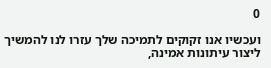0

ועכשיו אנו זקוקים לתמיכה שלך עזרו לנו להמשיך ליצור עיתונות אמינה,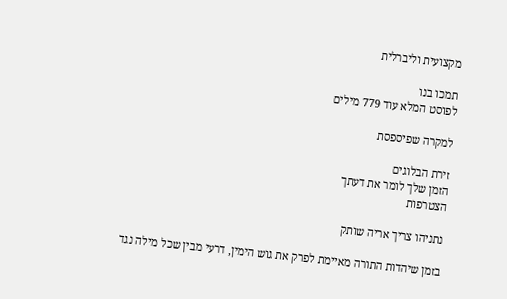מקצועית וליברלית

תמכו בנו
לפוסט המלא עוד 779 מילים

למקרה שפיספסת

זירת הבלוגים
הזמן שלך לומר את דעתך
הצטרפות

נתניהו צריך אריה שותק

בזמן שיהדות התורה מאיימת לפרק את גוש הימין, דרעי מבין שכל מילה נגד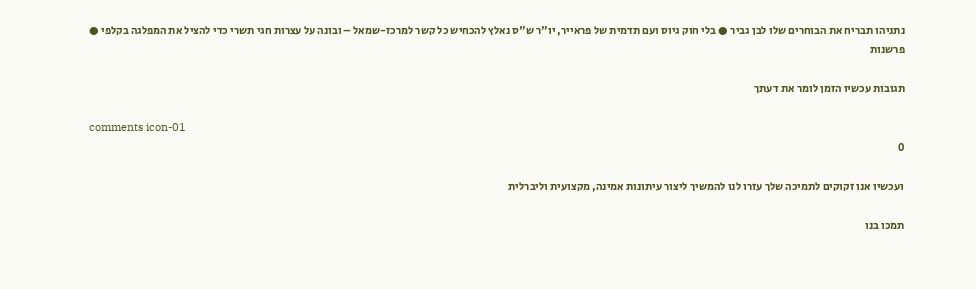נתניהו תבריח את הבוחרים שלו לבן גביר ● בלי חוק גיוס ועם תדמית של פראייר, יו"ר ש"ס נאלץ להכחיש כל קשר למרכז-שמאל – ובונה על עצרות חגי תשרי כדי להציל את המפלגה בקלפי ● פרשנות

תגובות עכשיו הזמן לומר את דעתך

comments icon-01
0

ועכשיו אנו זקוקים לתמיכה שלך עזרו לנו להמשיך ליצור עיתונות אמינה, מקצועית וליברלית

תמכו בנו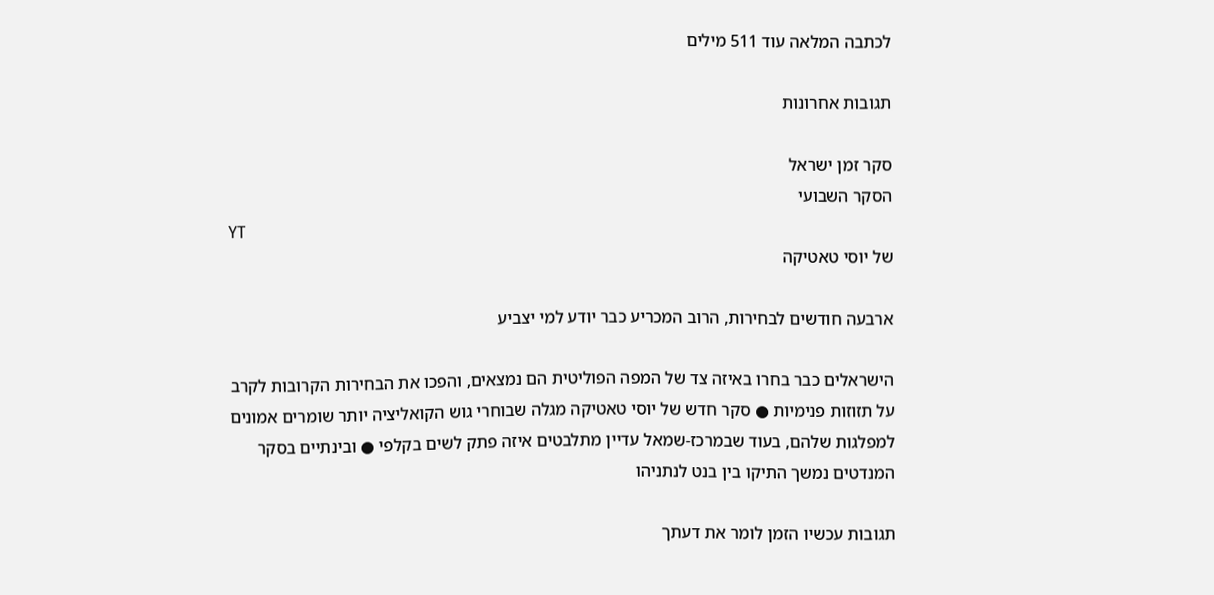לכתבה המלאה עוד 511 מילים

תגובות אחרונות

סקר זמן ישראל
הסקר השבועי
YT
של יוסי טאטיקה

ארבעה חודשים לבחירות, הרוב המכריע כבר יודע למי יצביע

הישראלים כבר בחרו באיזה צד של המפה הפוליטית הם נמצאים, והפכו את הבחירות הקרובות לקרב על תזוזות פנימיות ● סקר חדש של יוסי טאטיקה מגלה שבוחרי גוש הקואליציה יותר שומרים אמונים למפלגות שלהם, בעוד שבמרכז-שמאל עדיין מתלבטים איזה פתק לשים בקלפי ● ובינתיים בסקר המנדטים נמשך התיקו בין בנט לנתניהו

תגובות עכשיו הזמן לומר את דעתך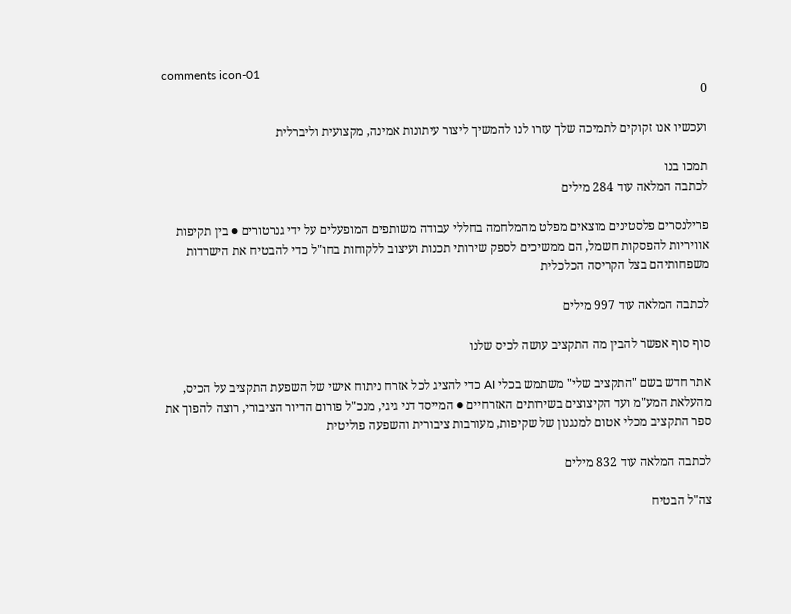comments icon-01
0

ועכשיו אנו זקוקים לתמיכה שלך עזרו לנו להמשיך ליצור עיתונות אמינה, מקצועית וליברלית

תמכו בנו
לכתבה המלאה עוד 284 מילים

פרילנסרים פלסטינים מוצאים מפלט מהמלחמה בחללי עבודה משותפים המופעלים על ידי גנרטורים ● בין תקיפות אוויריות להפסקות חשמל, הם ממשיכים לספק שירותי תכנות ועיצוב ללקוחות בחו"ל כדי להבטיח את הישרדות משפחותיהם בצל הקריסה הכלכלית

לכתבה המלאה עוד 997 מילים

סוף סוף אפשר להבין מה התקציב עושה לכיס שלנו

אתר חדש בשם "התקציב שלי" משתמש בכלי AI כדי להציג לכל אזרח ניתוח אישי של השפעת התקציב על הכיס, מהעלאת המע"מ ועד הקיצוצים בשירותים האזרחיים ● המייסד דני גיגי, מנכ"ל פורום הדיור הציבורי, רוצה להפוך את ספר התקציב מכלי אטום למנגנון של שקיפות, מעורבות ציבורית והשפעה פוליטית

לכתבה המלאה עוד 832 מילים

צה"ל הבטיח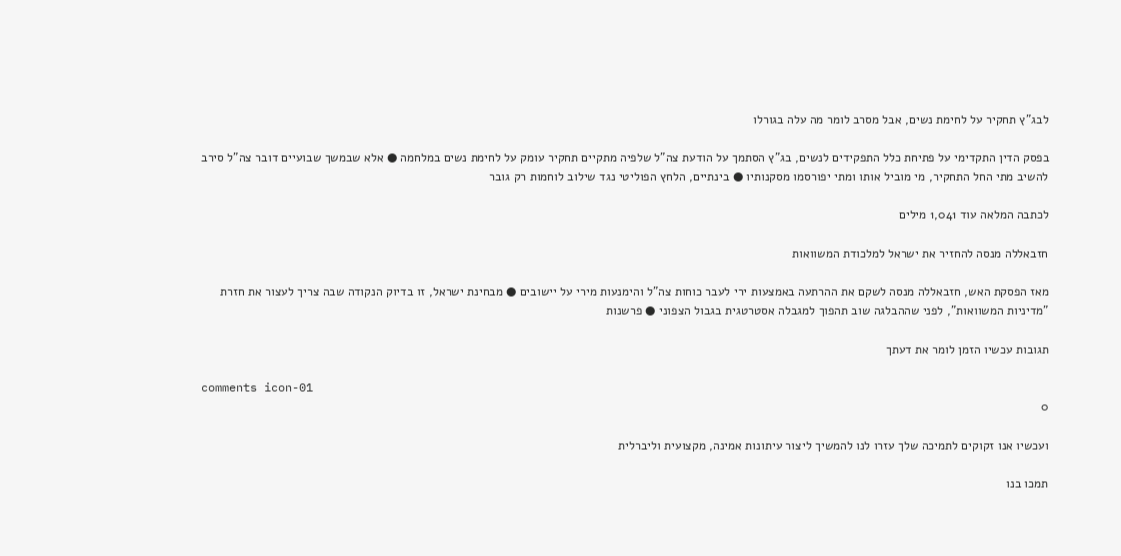לבג"ץ תחקיר על לחימת נשים, אבל מסרב לומר מה עלה בגורלו

בפסק הדין התקדימי על פתיחת כלל התפקידים לנשים, בג"ץ הסתמך על הודעת צה"ל שלפיה מתקיים תחקיר עומק על לחימת נשים במלחמה ● אלא שבמשך שבועיים דובר צה"ל סירב להשיב מתי החל התחקיר, מי מוביל אותו ומתי יפורסמו מסקנותיו ● בינתיים, הלחץ הפוליטי נגד שילוב לוחמות רק גובר

לכתבה המלאה עוד 1,041 מילים

חזבאללה מנסה להחזיר את ישראל למלכודת המשוואות

מאז הפסקת האש, חזבאללה מנסה לשקם את ההרתעה באמצעות ירי לעבר כוחות צה"ל והימנעות מירי על יישובים ● מבחינת ישראל, זו בדיוק הנקודה שבה צריך לעצור את חזרת "מדיניות המשוואות", לפני שההבלגה שוב תהפוך למגבלה אסטרטגית בגבול הצפוני ● פרשנות

תגובות עכשיו הזמן לומר את דעתך

comments icon-01
0

ועכשיו אנו זקוקים לתמיכה שלך עזרו לנו להמשיך ליצור עיתונות אמינה, מקצועית וליברלית

תמכו בנו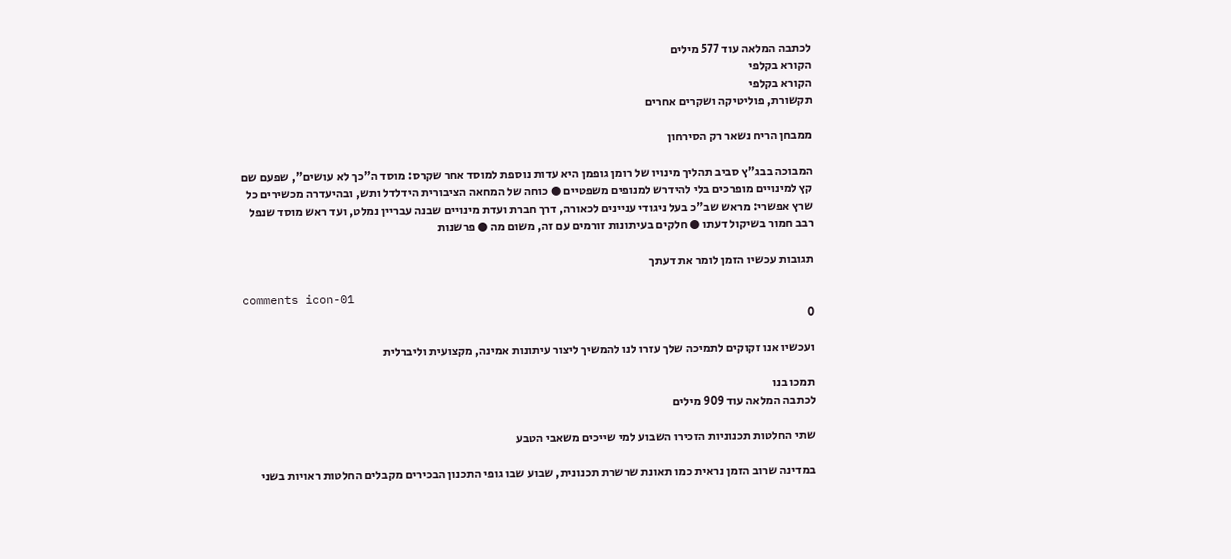לכתבה המלאה עוד 577 מילים
הקורא בקלפי
הקורא בקלפי
תקשורת, פוליטיקה ושקרים אחרים

ממבחן הריח נשאר רק הסירחון

המבוכה בבג"ץ סביב תהליך מינויו של רומן גופמן היא עדות נוספת למוסד אחר שקרס: מוסד ה"כך לא עושים", שפעם שם קץ למינויים מופרכים בלי להידרש למנופים משפטיים ● כוחה של המחאה הציבורית הידלדל ותש, ובהיעדרה מכשירים כל שרץ אפשרי: מראש שב"כ בעל ניגודי עניינים לכאורה, דרך חברת ועדת מינויים שבנה עבריין נמלט, ועד ראש מוסד שנפל רבב חמור בשיקול דעתו ● חלקים בעיתונות זורמים עם זה, משום מה ● פרשנות

תגובות עכשיו הזמן לומר את דעתך

comments icon-01
0

ועכשיו אנו זקוקים לתמיכה שלך עזרו לנו להמשיך ליצור עיתונות אמינה, מקצועית וליברלית

תמכו בנו
לכתבה המלאה עוד 909 מילים

שתי החלטות תכנוניות הזכירו השבוע למי שייכים משאבי הטבע

במדינה שרוב הזמן נראית כמו תאונת שרשרת תכנונית, שבוע שבו גופי התכנון הבכירים מקבלים החלטות ראויות בשני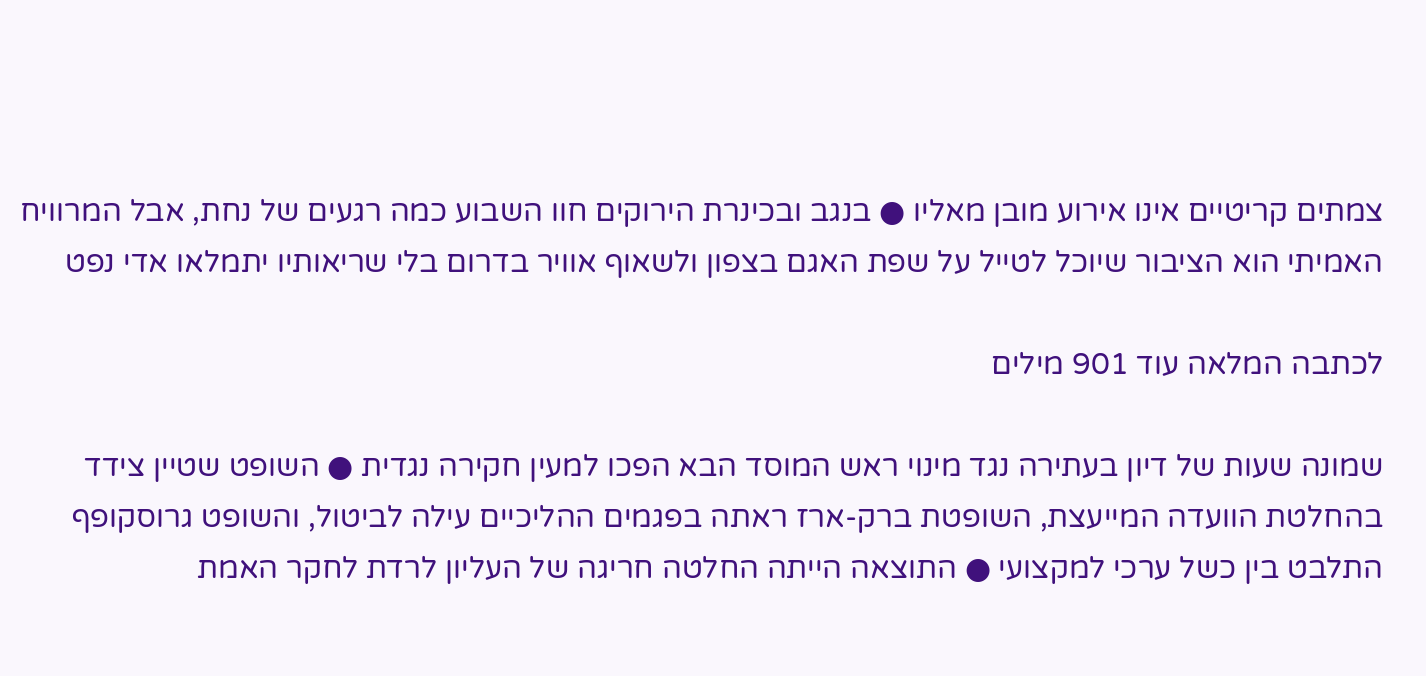צמתים קריטיים אינו אירוע מובן מאליו ● בנגב ובכינרת הירוקים חוו השבוע כמה רגעים של נחת, אבל המרוויח האמיתי הוא הציבור שיוכל לטייל על שפת האגם בצפון ולשאוף אוויר בדרום בלי שריאותיו יתמלאו אדי נפט

לכתבה המלאה עוד 901 מילים

שמונה שעות של דיון בעתירה נגד מינוי ראש המוסד הבא הפכו למעין חקירה נגדית ● השופט שטיין צידד בהחלטת הוועדה המייעצת, השופטת ברק-ארז ראתה בפגמים ההליכיים עילה לביטול, והשופט גרוסקופף התלבט בין כשל ערכי למקצועי ● התוצאה הייתה החלטה חריגה של העליון לרדת לחקר האמת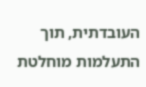העובדתית, תוך התעלמות מוחלטת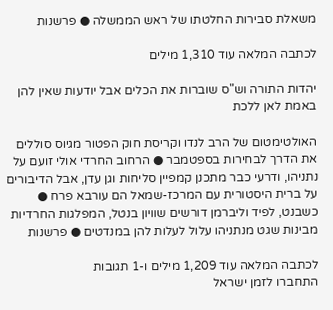משאלת סבירות החלטתו של ראש הממשלה ● פרשנות

לכתבה המלאה עוד 1,310 מילים

יהדות התורה וש"ס שוברות את הכלים אבל יודעות שאין להן באמת לאן ללכת

האולטימטום של הרב לנדו וקריסת חוק הפטור מגיוס סוללים את הדרך לבחירות בספטמבר ● הרחוב החרדי אולי זועם על נתניהו, ודרעי כבר מתכנן קמפיין סליחות וגן עדן, אבל הדיבורים על ברית היסטורית עם המרכז-שמאל הם עורבא פרח ● כשבנט, לפיד וליברמן דורשים שוויון בנטל, המפלגות החרדיות מבינות שגט מנתניהו עלול לעלות להן במנדטים ● פרשנות

לכתבה המלאה עוד 1,209 מילים ו-1 תגובות
התחברו לזמן ישראל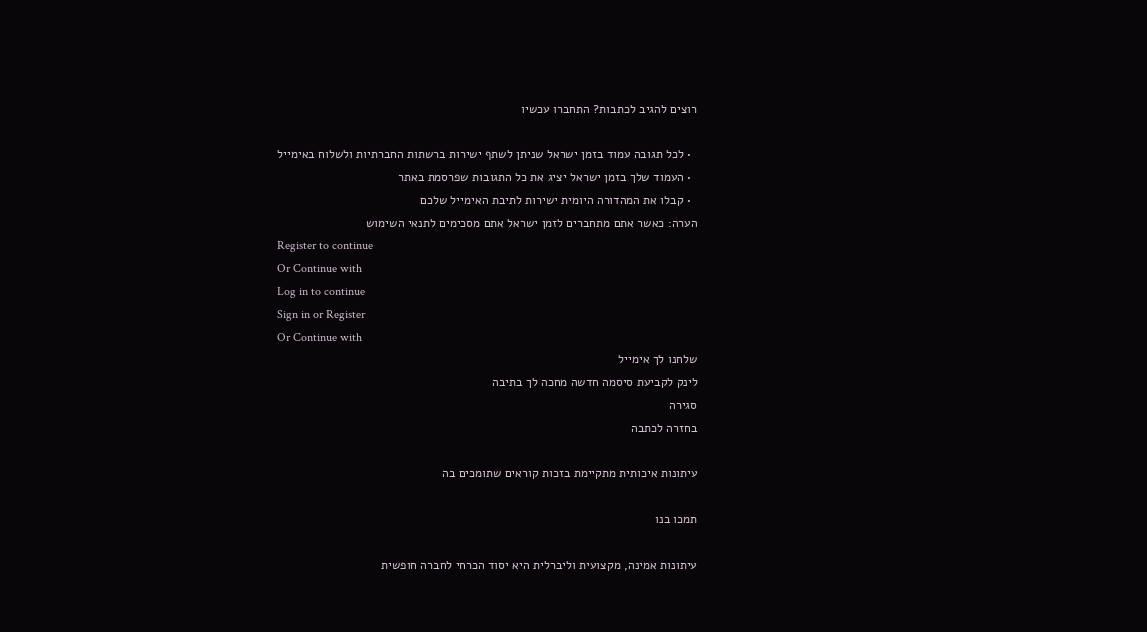רוצים להגיב לכתבות? התחברו עכשיו

  • לכל תגובה עמוד בזמן ישראל שניתן לשתף ישירות ברשתות החברתיות ולשלוח באימייל
  • העמוד שלך בזמן ישראל יציג את כל התגובות שפרסמת באתר
  • קבלו את המהדורה היומית ישירות לתיבת האימייל שלכם
הערה: כאשר אתם מתחברים לזמן ישראל אתם מסכימים לתנאי השימוש
Register to continue
Or Continue with
Log in to continue
Sign in or Register
Or Continue with
שלחנו לך אימייל
לינק לקביעת סיסמה חדשה מחכה לך בתיבה
סגירה
בחזרה לכתבה

עיתונות איכותית מתקיימת בזכות קוראים שתומכים בה

תמכו בנו

עיתונות אמינה, מקצועית וליברלית היא יסוד הכרחי לחברה חופשית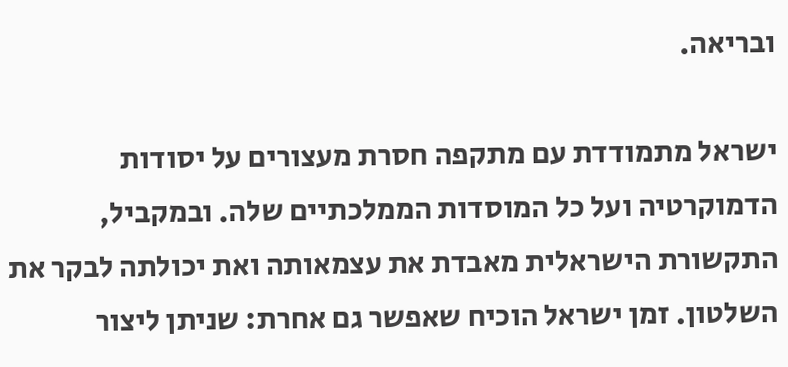ובריאה.

ישראל מתמודדת עם מתקפה חסרת מעצורים על יסודות הדמוקרטיה ועל כל המוסדות הממלכתיים שלה. ובמקביל, התקשורת הישראלית מאבדת את עצמאותה ואת יכולתה לבקר את השלטון. זמן ישראל הוכיח שאפשר גם אחרת: שניתן ליצור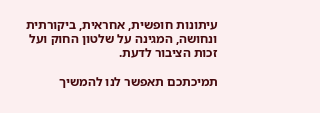עיתונות חופשית, אחראית, ביקורתית ונחושה, המגינה על שלטון החוק ועל זכות הציבור לדעת.

תמיכתכם תאפשר לנו להמשיך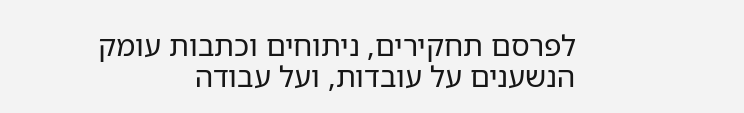לפרסם תחקירים, ניתוחים וכתבות עומק הנשענים על עובדות, ועל עבודה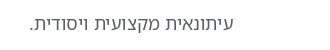עיתונאית מקצועית ויסודית.